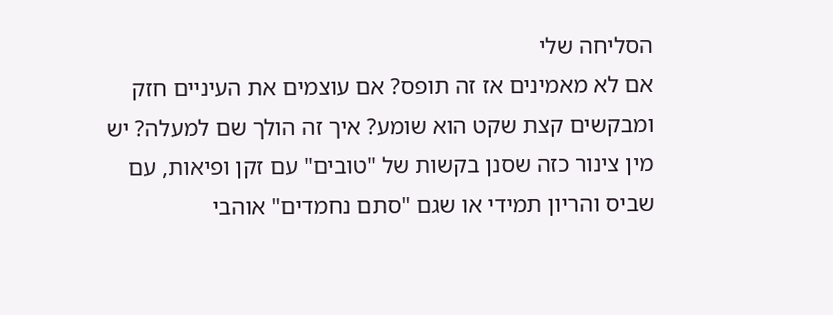הסליחה שלי
אם לא מאמינים אז זה תופס? אם עוצמים את העיניים חזק ומבקשים קצת שקט הוא שומע? איך זה הולך שם למעלה? יש מין צינור כזה שסנן בקשות של "טובים" עם זקן ופיאות, עם שביס והריון תמידי או שגם "סתם נחמדים" אוהבי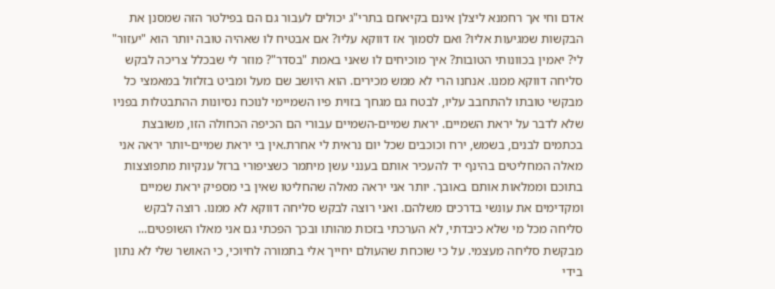אדם וחי אך רחמנא ליצלן אינם בקיאחם בתרי"ג יכולים לעבור גם הם בפילטר הזה שמסנן את הבקשות שמגיעות אליו? ואם לסמוך אז דווקא עליו? אם אבטיח לו שאהיה טובה יותר הוא "יעזור" לי? יאמין בכוונותי הטובות? איך מוכיחים לו שאני באמת "בסדר"? מוזר לי שבכלל צריכה לבקש סליחה דווקא ממנו. אנחנו הרי לא ממש מכירים. הוא היושב שם מעל ומביט בזלזול במאמצי כל מבקשי טובתו להתחבב עליו, לבטח גם מגחך בזוית פיו השמיימי לנוכח נסיונות ההתבטלות בפניו שלא לדבר על יראת השמיים. יראת שמיים-השמיים עבורי הם הכיפה הכחולה הזו, משובצת בכתמים לבנים, בשמש, ירח וכוכבים שכל יום נראית לי אחרת.אין בי יראת שמיים-יותר יראה אני מאלה המחליטים בהינף יד להעכיר אותם בענני עשן מיתמר כשציפורי ברזל ענקיות מתפוצצות בתוכם וממלאות אותם באובך. יותר אני יראה מאלה שהחליטו שאין בי מספיק יראת שמיים ומקדימים את עונשי בדרכים משלהם. ואני רוצה לבקש סליחה דווקא לא ממנו. רוצה לבקש סליחה מכל מי שלא כיבדתי, לא הערכתי בזכות מהותו ובכך הפכתי גם אני מאלו השופטים... מבקשת סליחה מעצמי. על כי שוכחת שהעולם יחייך אלי בתמורה לחיוכי, כי האושר שלי לא נתון בידי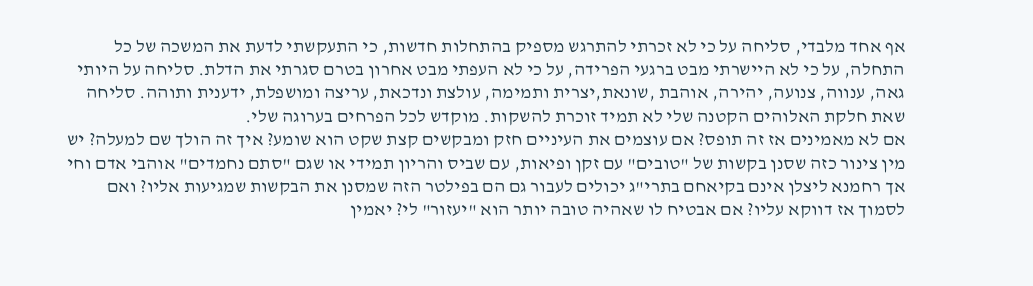אף אחד מלבדי, סליחה על כי לא זכרתי להתרגש מספיק בהתחלות חדשות, כי התעקשתי לדעת את המשכה של כל התחלה, על כי לא היישרתי מבט ברגעי הפרידה, על כי לא העפתי מבט אחרון בטרם סגרתי את הדלת. סליחה על היותי גאה, ענווה, צנועה, יהירה, אוהבת ,שונאת,יצרית ותמימה, עולצת ונדכאת, עריצה ומושפלת, ידענית ותוהה. סליחה שאת חלקת האלוהים הקטנה שלי לא תמיד זוכרת להשקות. מוקדש לכל הפרחים בערוגה שלי.
אם לא מאמינים אז זה תופס? אם עוצמים את העיניים חזק ומבקשים קצת שקט הוא שומע? איך זה הולך שם למעלה? יש מין צינור כזה שסנן בקשות של "טובים" עם זקן ופיאות, עם שביס והריון תמידי או שגם "סתם נחמדים" אוהבי אדם וחי אך רחמנא ליצלן אינם בקיאחם בתרי"ג יכולים לעבור גם הם בפילטר הזה שמסנן את הבקשות שמגיעות אליו? ואם לסמוך אז דווקא עליו? אם אבטיח לו שאהיה טובה יותר הוא "יעזור" לי? יאמין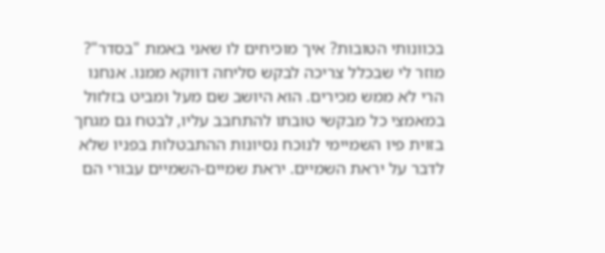בכוונותי הטובות? איך מוכיחים לו שאני באמת "בסדר"? מוזר לי שבכלל צריכה לבקש סליחה דווקא ממנו. אנחנו הרי לא ממש מכירים. הוא היושב שם מעל ומביט בזלזול במאמצי כל מבקשי טובתו להתחבב עליו, לבטח גם מגחך בזוית פיו השמיימי לנוכח נסיונות ההתבטלות בפניו שלא לדבר על יראת השמיים. יראת שמיים-השמיים עבורי הם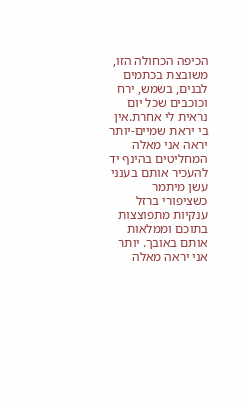הכיפה הכחולה הזו, משובצת בכתמים לבנים, בשמש, ירח וכוכבים שכל יום נראית לי אחרת.אין בי יראת שמיים-יותר יראה אני מאלה המחליטים בהינף יד להעכיר אותם בענני עשן מיתמר כשציפורי ברזל ענקיות מתפוצצות בתוכם וממלאות אותם באובך. יותר אני יראה מאלה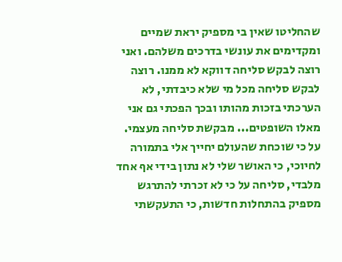שהחליטו שאין בי מספיק יראת שמיים ומקדימים את עונשי בדרכים משלהם. ואני רוצה לבקש סליחה דווקא לא ממנו. רוצה לבקש סליחה מכל מי שלא כיבדתי, לא הערכתי בזכות מהותו ובכך הפכתי גם אני מאלו השופטים... מבקשת סליחה מעצמי. על כי שוכחת שהעולם יחייך אלי בתמורה לחיוכי, כי האושר שלי לא נתון בידי אף אחד מלבדי, סליחה על כי לא זכרתי להתרגש מספיק בהתחלות חדשות, כי התעקשתי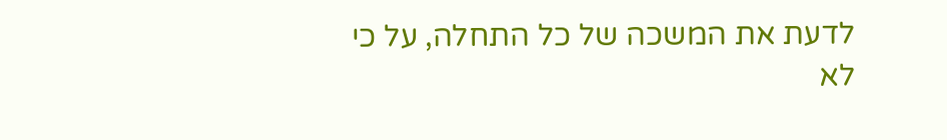לדעת את המשכה של כל התחלה, על כי לא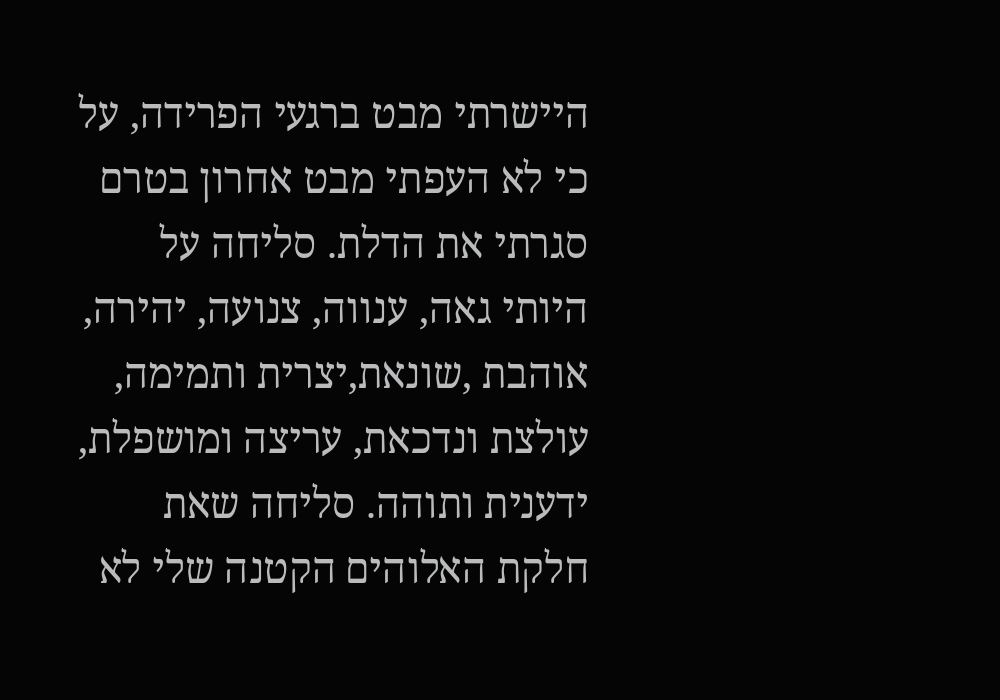היישרתי מבט ברגעי הפרידה, על כי לא העפתי מבט אחרון בטרם סגרתי את הדלת. סליחה על היותי גאה, ענווה, צנועה, יהירה, אוהבת ,שונאת,יצרית ותמימה, עולצת ונדכאת, עריצה ומושפלת, ידענית ותוהה. סליחה שאת חלקת האלוהים הקטנה שלי לא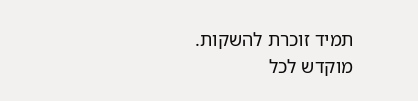תמיד זוכרת להשקות. מוקדש לכל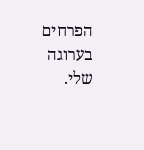הפרחים בערוגה שלי.